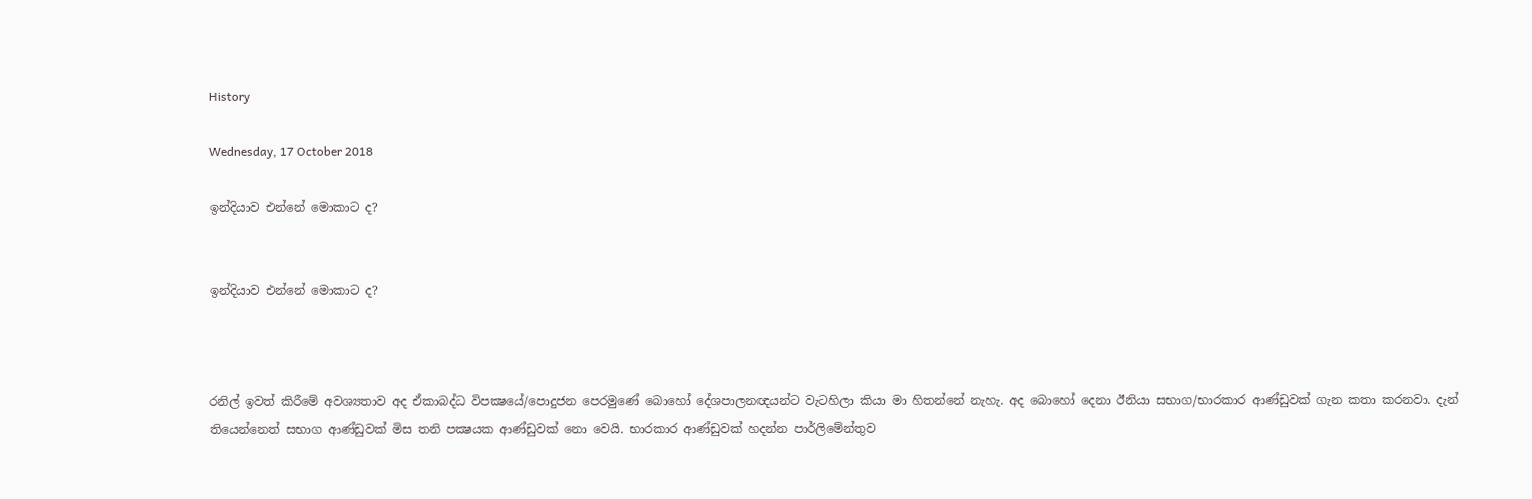History

Wednesday, 17 October 2018

ඉන්දියාව එන්නේ මොකාට ද?


ඉන්දියාව එන්නේ මොකාට ද?



රනිල් ඉවත් කිරීමේ අවශ්‍යතාව අද ඒකාබද්ධ විපක්‍ෂයේ/පොදුජන පෙරමුණේ බොහෝ දේශපාලනඥයන්ට වැටහිලා කියා මා හිතන්නේ නැහැ. අද බොහෝ දෙනා ඊනියා සභාග/භාරකාර ආණ්ඩුවක් ගැන කතා කරනවා. දැන් තියෙන්නෙත් සභාග ආණ්ඩුවක් මිස තනි පක්‍ෂයක ආණ්ඩුවක් නො වෙයි. භාරකාර ආණ්ඩුවක් හදන්න පාර්ලිමේන්තුව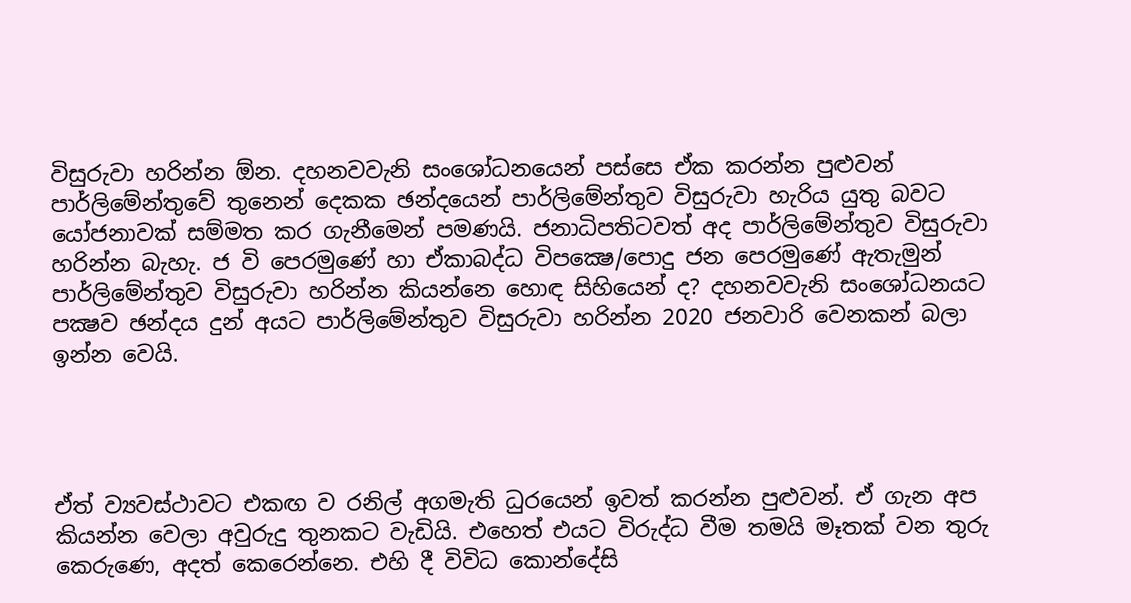විසුරුවා හරින්න ඕන. දහනවවැනි සංශෝධනයෙන් පස්සෙ ඒක කරන්න පුළුවන් පාර්ලිමේන්තුවේ තුනෙන් දෙකක ඡන්දයෙන් පාර්ලිමේන්තුව විසුරුවා හැරිය යුතු බවට යෝජනාවක් සම්මත කර ගැනීමෙන් පමණයි. ජනාධිපතිටවත් අද පාර්ලිමේන්තුව විසුරුවා හරින්න බැහැ. ජ වි පෙරමුණේ හා ඒකාබද්ධ විපක්‍ෂෙ/පොදු ජන පෙරමුණේ ඇතැමුන් පාර්ලිමේන්තුව විසුරුවා හරින්න කියන්නෙ හොඳ සිහියෙන් ද? දහනවවැනි සංශෝධනයට පක්‍ෂව ඡන්දය දුන් අයට පාර්ලිමේන්තුව විසුරුවා හරින්න 2020 ජනවාරි වෙනකන් බලා ඉන්න වෙයි.




ඒත් ව්‍යවස්ථාවට එකඟ ව රනිල් අගමැති ධුරයෙන් ඉවත් කරන්න පුළුවන්. ඒ ගැන අප කියන්න වෙලා අවුරුදු තුනකට වැඩියි. එහෙත් එයට විරුද්ධ වීම තමයි මෑතක් වන තුරු කෙරුණෙ, අදත් කෙරෙන්නෙ. එහි දී විවිධ කොන්දේසි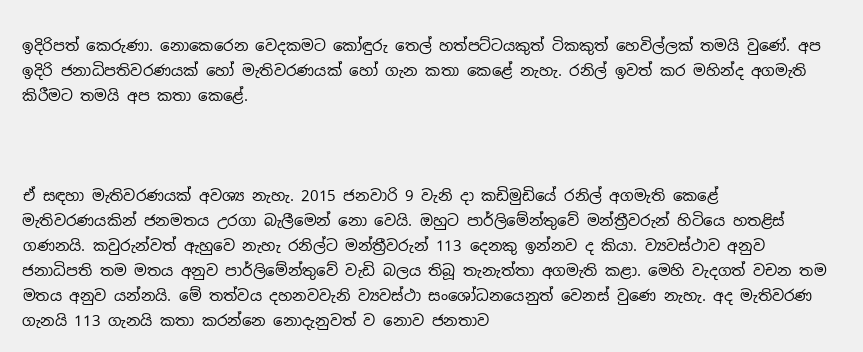ඉදිරිපත් කෙරුණා. නොකෙරෙන වෙදකමට කෝඳුරු තෙල් හත්පට්ටයකුත් ටිකකුත් හෙවිල්ලක් තමයි වුණේ. අප ඉදිරි ජනාධිපතිවරණයක් හෝ මැතිවරණයක් හෝ ගැන කතා කෙළේ නැහැ. රනිල් ඉවත් කර මහින්ද අගමැති කිරීමට තමයි අප කතා කෙළේ.



ඒ සඳහා මැතිවරණයක් අවශ්‍ය නැහැ. 2015 ජනවාරි 9 වැනි දා කඩිමුඩියේ රනිල් අගමැති කෙළේ මැතිවරණයකින් ජනමතය උරගා බැලීමෙන් නො වෙයි. ඔහුට පාර්ලිමේන්තුවේ මන්ත්‍රීවරුන් හිටියෙ හතළිස් ගණනයි. කවුරුන්වත් ඇහුවෙ නැහැ රනිල්ට මන්ත්‍රීවරුන් 113 දෙනකු ඉන්නව ද කියා. ව්‍යවස්ථාව අනුව ජනාධිපති තම මතය අනුව පාර්ලිමේන්තුවේ වැඩි බලය තිබූ තැනැත්තා අගමැති කළා. මෙහි වැදගත් වචන තම මතය අනුව යන්නයි. මේ තත්වය දහනවවැනි ව්‍යවස්ථා සංශෝධනයෙනුත් වෙනස් වුණෙ නැහැ. අද මැතිවරණ ගැනයි 113 ගැනයි කතා කරන්නෙ නොදැනුවත් ව නොව ජනතාව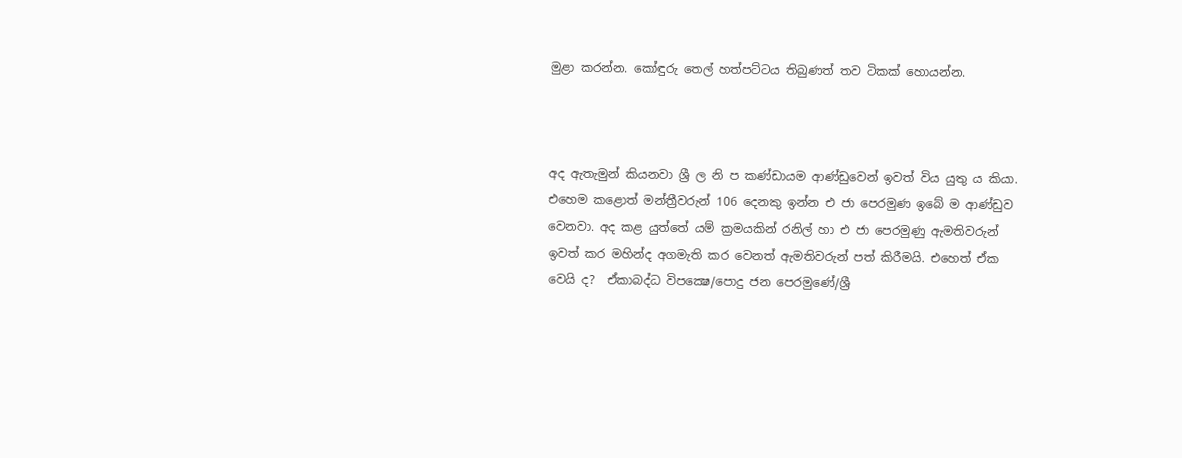මුළා කරන්න. කෝඳුරු තෙල් හත්පට්ටය තිබුණත් තව ටිකක් හොයන්න.



අද ඇතැමුන් කියනවා ශ්‍රී ල නි ප කණ්ඩායම ආණ්ඩුවෙන් ඉවත් විය යුතු ය කියා. එහෙම කළොත් මන්ත්‍රීවරුන් 106 දෙනකු ඉන්න එ ජා පෙරමුණ ඉබේ ම ආණ්ඩුව වෙනවා. අද කළ යුත්තේ යම් ක්‍රමයකින් රනිල් හා එ ජා පෙරමුණු ඇමතිවරුන් ඉවත් කර මහින්ද අගමැති කර වෙනත් ඇමතිවරුන් පත් කිරීමයි. එහෙත් ඒක වෙයි ද?  ඒකාබද්ධ විපක්‍ෂෙ/පොදු ජන පෙරමුණේ/ශ්‍රී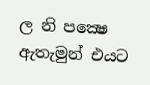ල නි පක්‍ෂෙ ඇතැමුන් එයට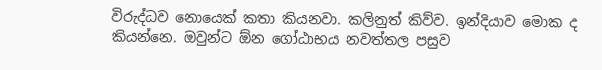විරුද්ධව නොයෙක් කතා කියනවා. කලිනුත් කිව්ව. ඉන්දියාව මොක ද කියන්නෙ. ඔවුන්ට ඕන ගෝඨාභය නවත්තල පසුව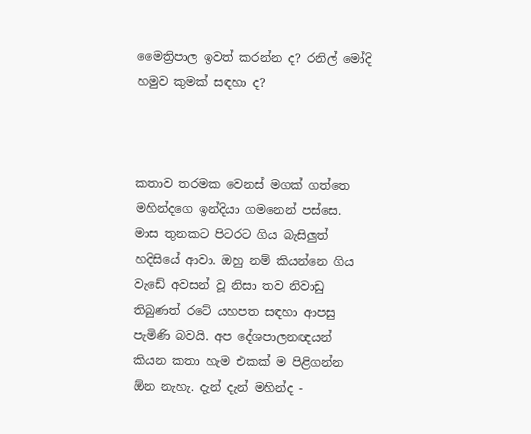මෛත්‍රිපාල ඉවත් කරන්න ද? රනිල් මෝදි හමුව කුමක් සඳහා ද?



කතාව තරමක වෙනස් මගක් ගත්තෙ මහින්දගෙ ඉන්දියා ගමනෙන් පස්සෙ. මාස තුනකට පිටරට ගිය බැසිලුත් හදිසියේ ආවා. ඔහු නම් කියන්නෙ ගිය වැඩේ අවසන් වූ නිසා තව නිවාඩු තිබුණත් රටේ යහපත සඳහා ආපසු පැමිණි බවයි. අප දේශපාලනඥයන් කියන කතා හැම එකක් ම පිළිගන්න ඕන නැහැ. දැන් දැන් මහින්ද -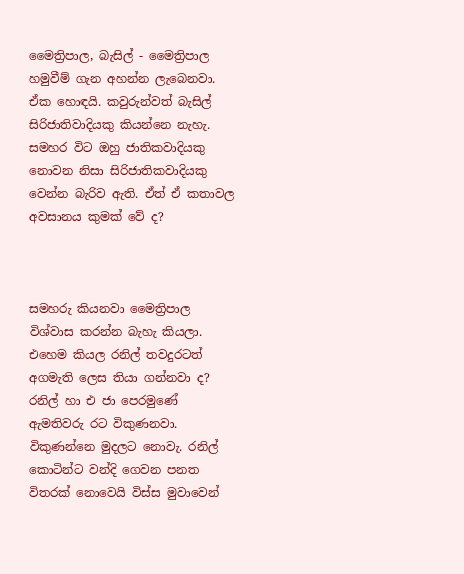මෛත්‍රිපාල, බැසිල් - මෛත්‍රිපාල හමුවීම් ගැන අහන්න ලැබෙනවා. ඒක හොඳයි. කවුරුන්වත් බැසිල් සිරිජාතිවාදියකු කියන්නෙ නැහැ. සමහර විට ඔහු ජාතිකවාදියකු නොවන නිසා සිරිජාතිකවාදියකු වෙන්න බැරිව ඇති. ඒත් ඒ කතාවල අවසානය කුමක් වේ ද?



සමහරු කියනවා මෛත්‍රිපාල විශ්වාස කරන්න බැහැ කියලා. එහෙම කියල රනිල් තවදුරටත් අගමැති ලෙස තියා ගන්නවා ද? රනිල් හා එ ජා පෙරමුණේ ඇමතිවරු රට විකුණනවා. විකුණන්නෙ මුදලට නොවැ. රනිල් කොටින්ට වන්දි ගෙවන පනත විතරක් නොවෙයි විස්ස මුවාවෙන්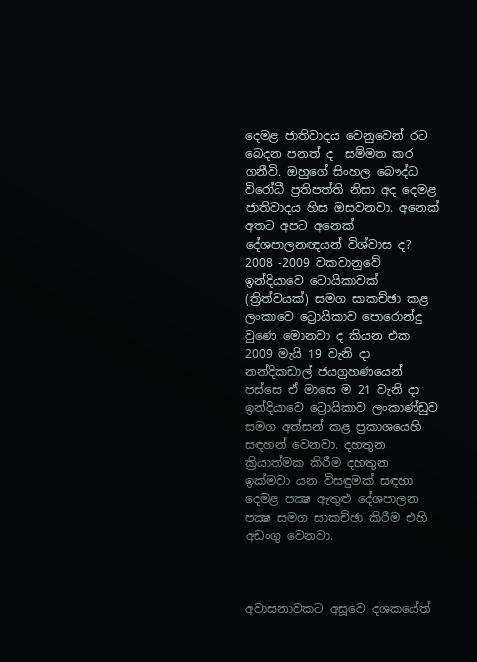දෙමළ ජාතිවාදය වෙනුවෙන් රට බෙදන පනත් ද  සම්මත කර ගනීවි. ඔහුගේ සිංහල බෞද්ධ විරෝධී ප්‍රතිපත්ති නිසා අද දෙමළ ජාතිවාදය හිස ඔසවනවා. අනෙක් අතට අපට අනෙක් දේශපාලනඥයන් විශ්වාස ද? 2008 -2009 වකවානුවේ ඉන්දියාවෙ ටොයිකාවක් (ත්‍රිත්වයක්) සමග සාකච්ඡා කළ ලංකාවෙ ට්‍රොයිකාව පොරොන්දු වුණෙ මොනවා ද කියන එක 2009 මැයි 19 වැනි දා නන්දිකඩාල් ජයග්‍රහණයෙන් පස්සෙ ඒ මාසෙ ම 21 වැනි දා ඉන්දියාවෙ ට්‍රොයිකාව ලංකාණ්ඩුව සමග අත්සන් කළ ප්‍රකාශයෙහි සඳහන් වෙනවා. දහතුන ක්‍රියාත්මක කිරීම දහතුන ඉක්මවා යන විසඳුමක් සඳහා දෙමළ පක්‍ෂ ඇතුළු දේශපාලන පක්‍ෂ සමග සාකච්ඡා කිරීම එහි අඩංගු වෙනවා.



අවාසනාවකට අසූවෙ දශකයේත්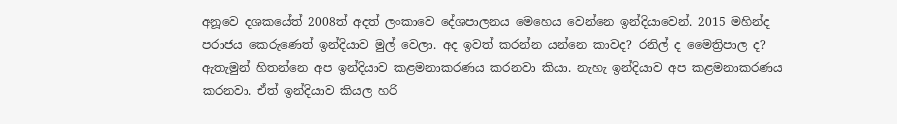අනූවෙ දශකයේත් 2008ත් අදත් ලංකාවෙ දේශපාලනය මෙහෙය වෙන්නෙ ඉන්දියාවෙන්. 2015 මහින්ද පරාජය කෙරුණෙත් ඉන්දියාව මුල් වෙලා. අද ඉවත් කරන්න යන්නෙ කාවද? රනිල් ද මෛත්‍රිපාල ද? ඇතැමුන් හිතන්නෙ අප ඉන්දියාව කළමනාකරණය කරනවා කියා. නැහැ ඉන්දියාව අප කළමනාකරණය කරනවා. ඒත් ඉන්දියාව කියල හරි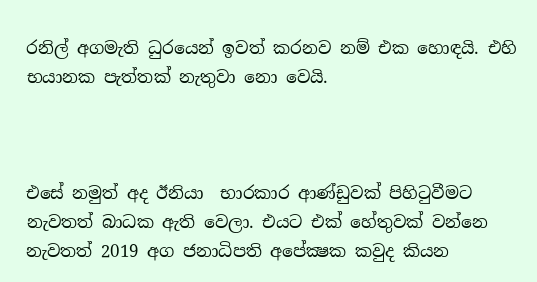රනිල් අගමැති ධුරයෙන් ඉවත් කරනව නම් එක හොඳයි. එහි භයානක පැත්තක් නැතුවා නො වෙයි.



එසේ නමුත් අද ඊනියා  භාරකාර ආණ්ඩුවක් පිහිටුවීමට නැවතත් බාධක ඇති වෙලා. එයට එක් හේතුවක් වන්නෙ නැවතත් 2019 අග ජනාධිපති අපේක්‍ෂක කවුද කියන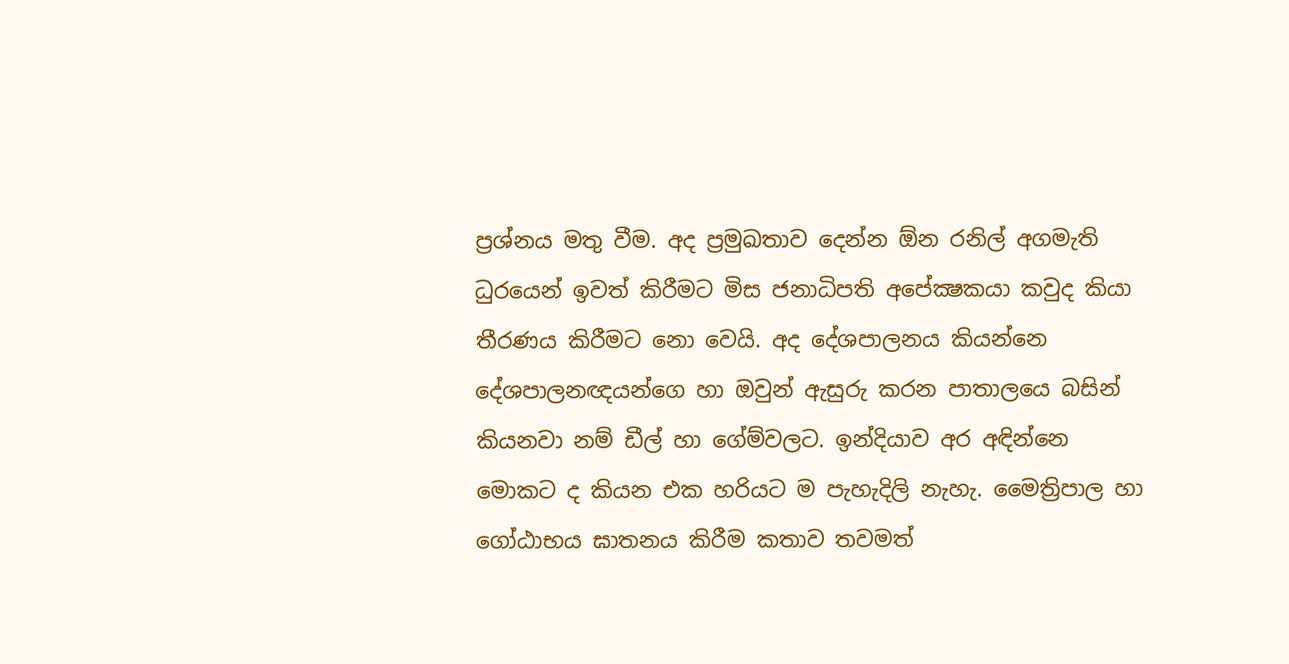ප්‍රශ්නය මතු වීම. අද ප්‍රමුඛතාව දෙන්න ඕන රනිල් අගමැති ධුරයෙන් ඉවත් කිරීමට මිස ජනාධිපති අපේක්‍ෂකයා කවුද කියා තීරණය කිරීමට නො වෙයි. අද දේශපාලනය කියන්නෙ දේශපාලනඥයන්ගෙ හා ඔවුන් ඇසුරු කරන පාතාලයෙ බසින් කියනවා නම් ඩීල් හා ගේම්වලට. ඉන්දියාව අර අඳින්නෙ මොකට ද කියන එක හරියට ම පැහැදිලි නැහැ. මෛත්‍රිපාල හා ගෝඨාභය ඝාතනය කිරීම කතාව තවමත්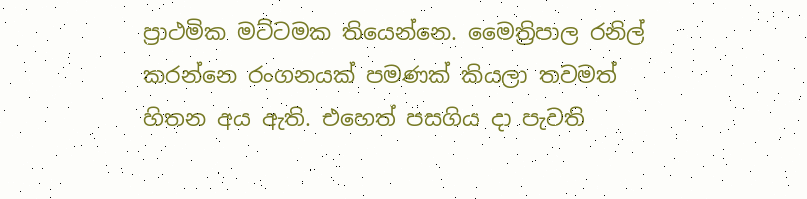ප්‍රාථමික මට්ටමක තියෙන්නෙ. මෛත්‍රිපාල රනිල් කරන්නෙ රංගනයක් පමණක් කියලා තවමත් හිතන අය ඇති. එහෙත් පසගිය දා පැවති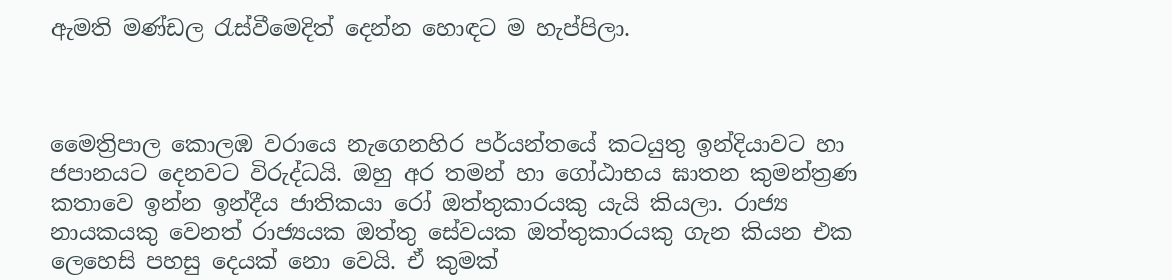ඇමති මණ්ඩල රැස්වීමෙදිත් දෙන්න හොඳට ම හැප්පිලා.



මෛත්‍රිපාල කොලඹ වරායෙ නැගෙනහිර පර්යන්තයේ කටයුතු ඉන්දියාවට හා ජපානයට දෙනවට විරුද්ධයි. ඔහු අර තමන් හා ගෝඨාභය ඝාතන කුමන්ත්‍රණ කතාවෙ ඉන්න ඉන්දීය ජාතිකයා රෝ ඔත්තුකාරයකු යැයි කියලා. රාජ්‍ය නායකයකු වෙනත් රාජ්‍යයක ඔත්තු සේවයක ඔත්තුකාරයකු ගැන කියන එක ලෙහෙසි පහසු දෙයක් නො වෙයි. ඒ කුමක්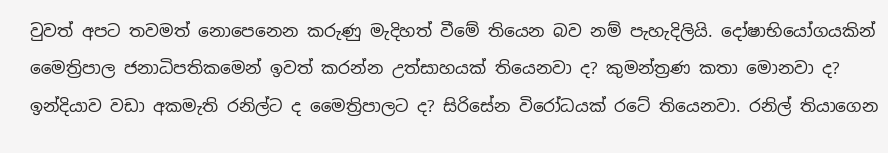වුවත් අපට තවමත් නොපෙනෙන කරුණු මැදිහත් වීමේ තියෙන බව නම් පැහැදිලියි. දෝෂාභියෝගයකින් මෛත්‍රිපාල ජනාධිපතිකමෙන් ඉවත් කරන්න උත්සාහයක් තියෙනවා ද? කුමන්ත්‍රණ කතා මොනවා ද? ඉන්දියාව වඩා අකමැති රනිල්ට ද මෛත්‍රිපාලට ද? සිරිසේන විරෝධයක් රටේ තියෙනවා. රනිල් තියාගෙන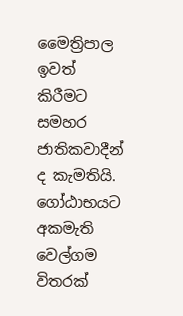මෛත්‍රිපාල ඉවත් කිරීමට සමහර ජාතිකවාදීන් ද කැමතියි. ගෝඨාභයට අකමැති වෙල්ගම විතරක්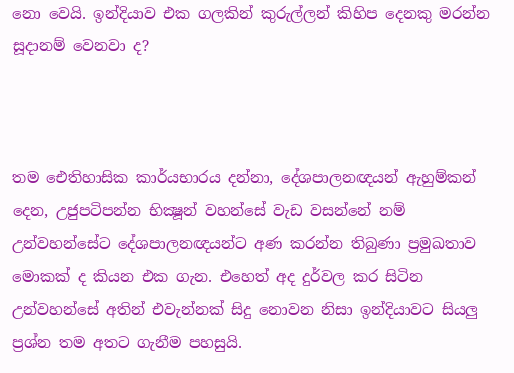නො වෙයි. ඉන්දියාව එක ගලකින් කුරුල්ලන් කිහිප දෙනකු මරන්න සූදානම් වෙනවා ද?



තම ඓතිහාසික කාර්යභාරය දන්නා, දේශපාලනඥයන් ඇහුම්කන් දෙන, උජුපටිපන්න භික්‍ෂූන් වහන්සේ වැඩ වසන්නේ නම් උන්වහන්සේට දේශපාලනඥයන්ට අණ කරන්න තිබුණා ප්‍රමුඛතාව මොකක් ද කියන එක ගැන. එහෙත් අද දුර්වල කර සිටින උන්වහන්සේ අතින් එවැන්නක් සිදු නොවන නිසා ඉන්දියාවට සියලු ප්‍රශ්න තම අතට ගැනීම පහසුයි.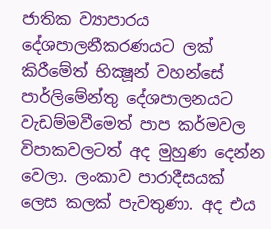ජාතික ව්‍යාපාරය දේශපාලනීකරණයට ලක් කිරීමේත් භික්‍ෂූන් වහන්සේ පාර්ලිමේන්තු දේශපාලනයට වැඩම්මවීමෙත් පාප කර්මවල විපාකවලටත් අද මුහුණ දෙන්න වෙලා. ලංකාව පාරාදීසයක් ලෙස කලක් පැවතුණා. අද එය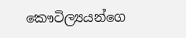කෞටිල්‍යයන්ගෙ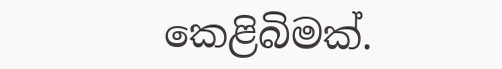කෙළිබිමක්.